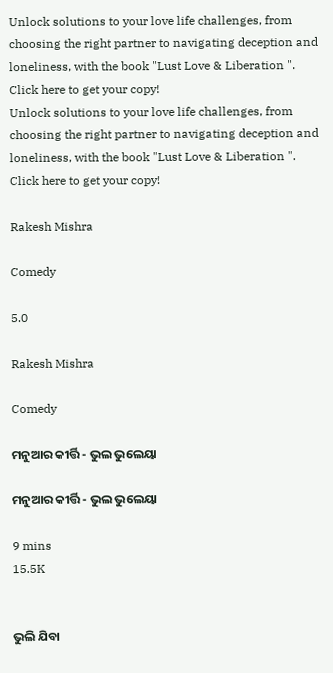Unlock solutions to your love life challenges, from choosing the right partner to navigating deception and loneliness, with the book "Lust Love & Liberation ". Click here to get your copy!
Unlock solutions to your love life challenges, from choosing the right partner to navigating deception and loneliness, with the book "Lust Love & Liberation ". Click here to get your copy!

Rakesh Mishra

Comedy

5.0

Rakesh Mishra

Comedy

ମନୁଆର କୀର୍ତ୍ତି - ଭୁଲ ଭୁଲେୟା

ମନୁଆର କୀର୍ତ୍ତି - ଭୁଲ ଭୁଲେୟା

9 mins
15.5K


ଭୁଲି ଯିବା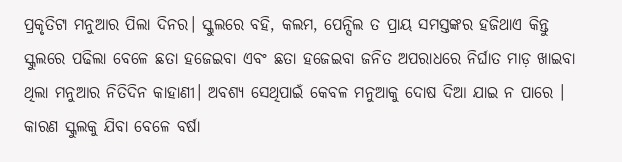ପ୍ରକୃତିଟା ମନୁଆର ପିଲା ଦିନର। ସ୍କୁଲରେ ବହି, କଲମ, ପେନ୍ସିଲ ତ ପ୍ରାୟ ସମସ୍ତଙ୍କର ହଜିଥାଏ କିନ୍ତୁ ସ୍କୁଲରେ ପଢିଲା ବେଳେ ଛତା ହଜେଇବା ଏବଂ ଛତା ହଜେଇବା ଜନିତ ଅପରାଧରେ ନିର୍ଘାତ ମାଡ଼ ଖାଇବା ଥିଲା ମନୁଆର ନିତିଦିନ କାହାଣୀ। ଅବଶ୍ୟ ସେଥିପାଇଁ କେବଳ ମନୁଆକୁ ଦୋଷ ଦିଆ ଯାଇ ନ ପାରେ । କାରଣ ସ୍କୁଲକୁ ଯିବା ବେଳେ ବର୍ଷା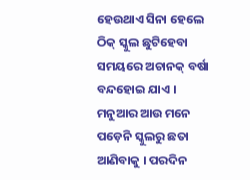ହେଉଥାଏ ସିନା ହେଲେ ଠିକ୍ ସ୍କୁଲ ଛୁଟିହେବା ସମୟରେ ଅଚାନକ୍ ବର୍ଷା ବନ୍ଦହୋଇ ଯାଏ । ମନୁଆର ଆଉ ମନେ ପଡ଼େନି ସ୍କୁଲରୁ ଛତା ଆଣିବାକୁ । ପରଦିନ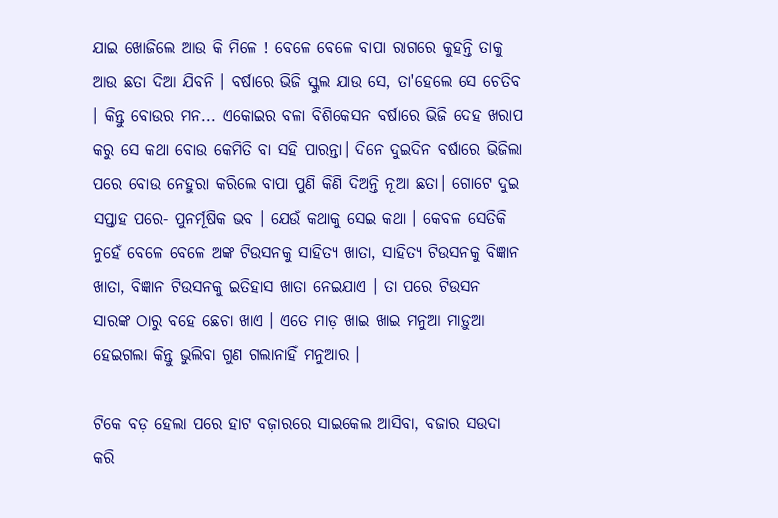ଯାଇ ଖୋଜିଲେ ଆଉ କି ମିଳେ ! ବେଳେ ବେଳେ ବାପା ରାଗରେ କୁହନ୍ତି ତାକୁ ଆଉ ଛତା ଦିଆ ଯିବନି । ବର୍ଷାରେ ଭିଜି ସ୍କୁଲ ଯାଉ ସେ, ତା'ହେଲେ ସେ ଚେତିବ । କିନ୍ତୁ ବୋଉର ମନ... ଏକୋଇର ବଳା ବିଶିକେସନ ବର୍ଷାରେ ଭିଜି ଦେହ ଖରାପ କରୁ ସେ କଥା ବୋଉ କେମିତି ବା ସହି ପାରନ୍ତା। ଦିନେ ଦୁଇଦିନ ବର୍ଷାରେ ଭିଜିଲା ପରେ ବୋଉ ନେହୁରା କରିଲେ ବାପା ପୁଣି କିଣି ଦିଅନ୍ତି ନୂଆ ଛତା। ଗୋଟେ ଦୁଇ ସପ୍ତାହ ପରେ- ପୁନର୍ମୂଷିକ ଭବ । ଯେଉଁ କଥାକୁ ସେଇ କଥା । କେବଳ ସେତିକି ନୁହେଁ ବେଳେ ବେଳେ ଅଙ୍କ ଟିଉସନକୁ ସାହିତ୍ୟ ଖାତା, ସାହିତ୍ୟ ଟିଉସନକୁ ବିଜ୍ଞାନ ଖାତା, ବିଜ୍ଞାନ ଟିଉସନକୁ ଇତିହାସ ଖାତା ନେଇଯାଏ । ତା ପରେ ଟିଉସନ ସାରଙ୍କ ଠାରୁ ବହେ ଛେଚା ଖାଏ । ଏତେ ମାଡ଼ ଖାଇ ଖାଇ ମନୁଆ ମାଡ଼ୁଆ ହେଇଗଲା କିନ୍ତୁ ଭୁଲିବା ଗୁଣ ଗଲାନାହିଁ ମନୁଆର ।

ଟିକେ ବଡ଼ ହେଲା ପରେ ହାଟ ବଜ଼ାରରେ ସାଇକେଲ ଆସିବା, ବଜାର ସଉଦା କରି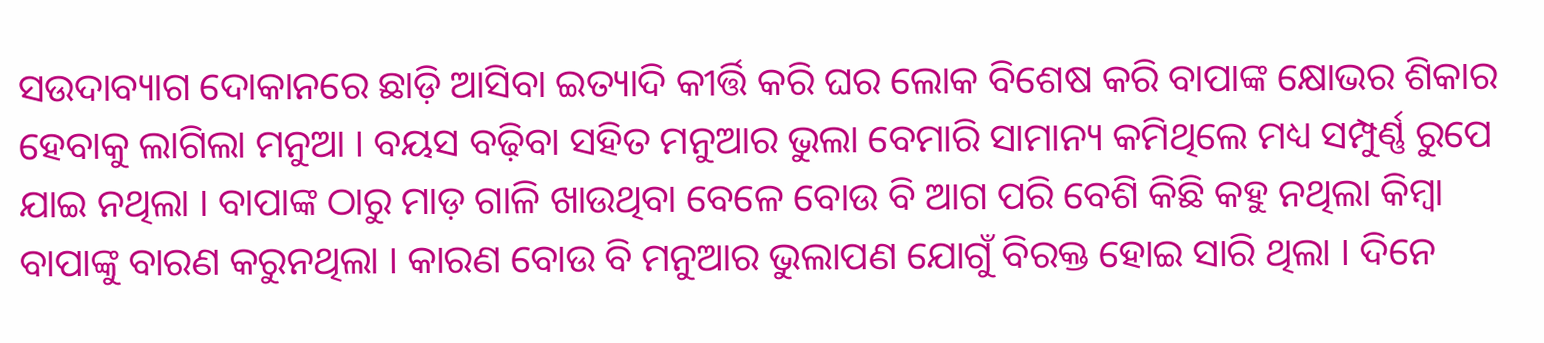ସଉଦାବ୍ୟାଗ ଦୋକାନରେ ଛାଡ଼ି ଆସିବା ଇତ୍ୟାଦି କୀର୍ତ୍ତି କରି ଘର ଲୋକ ବିଶେଷ କରି ବାପାଙ୍କ କ୍ଷୋଭର ଶିକାର ହେବାକୁ ଲାଗିଲା ମନୁଆ । ବୟସ ବଢ଼ିବା ସହିତ ମନୁଆର ଭୁଲା ବେମାରି ସାମାନ୍ୟ କମିଥିଲେ ମଧ୍ୟ ସମ୍ପୁର୍ଣ୍ଣ ରୁପେ ଯାଇ ନଥିଲା । ବାପାଙ୍କ ଠାରୁ ମାଡ଼ ଗାଳି ଖାଉଥିବା ବେଳେ ବୋଉ ବି ଆଗ ପରି ବେଶି କିଛି କହୁ ନଥିଲା କିମ୍ବା ବାପାଙ୍କୁ ବାରଣ କରୁନଥିଲା । କାରଣ ବୋଉ ବି ମନୁଆର ଭୁଲାପଣ ଯୋଗୁଁ ବିରକ୍ତ ହୋଇ ସାରି ଥିଲା । ଦିନେ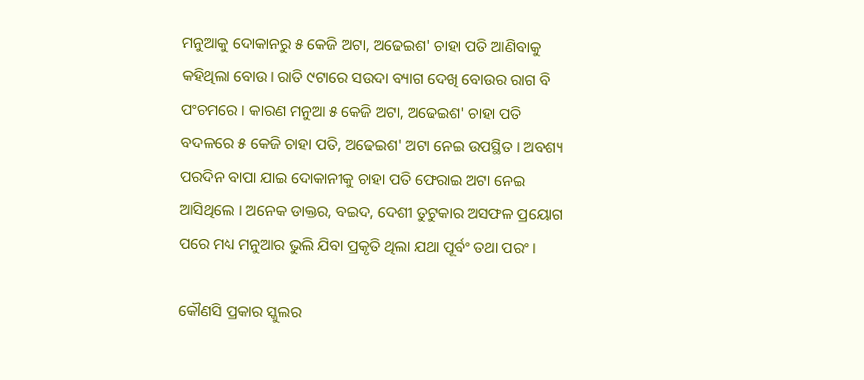ମନୁଆକୁ ଦୋକାନରୁ ୫ କେଜି ଅଟା, ଅଢେଇଶ' ଚାହା ପତି ଆଣିବାକୁ କହିଥିଲା ବୋଉ। ରାତି ୯ଟାରେ ସଉଦା ବ୍ୟାଗ ଦେଖି ବୋଉର ରାଗ ବି ପଂଚମରେ । କାରଣ ମନୁଆ ୫ କେଜି ଅଟା, ଅଢେଇଶ' ଚାହା ପତି ବଦଳରେ ୫ କେଜି ଚାହା ପତି, ଅଢେଇଶ' ଅଟା ନେଇ ଉପସ୍ଥିତ । ଅବଶ୍ୟ ପରଦିନ ବାପା ଯାଇ ଦୋକାନୀକୁ ଚାହା ପତି ଫେରାଇ ଅଟା ନେଇ ଆସିଥିଲେ । ଅନେକ ଡାକ୍ତର, ବଇଦ, ଦେଶୀ ତୁଟୁକାର ଅସଫଳ ପ୍ରୟୋଗ ପରେ ମଧ୍ୟ ମନୁଆର ଭୁଲି ଯିବା ପ୍ରକୃତି ଥିଲା ଯଥା ପୂର୍ବଂ ତଥା ପରଂ ।

କୌଣସି ପ୍ରକାର ସ୍କୁଲର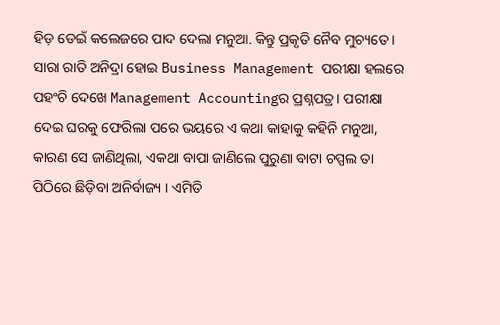ହିଡ଼ ଡେଇଁ କଲେଜରେ ପାଦ ଦେଲା ମନୁଆ. କିନ୍ତୁ ପ୍ରକୃତି ନୈବ ମୁଚ୍ୟତେ । ସାରା ରାତି ଅନିଦ୍ରା ହୋଇ Business Management ପରୀକ୍ଷା ହଲରେ ପହଂଚି ଦେଖେ Management Accountingର ପ୍ରଶ୍ନପତ୍ର। ପରୀକ୍ଷା ଦେଇ ଘରକୁ ଫେରିଲା ପରେ ଭୟରେ ଏ କଥା କାହାକୁ କହିନି ମନୁଆ, କାରଣ ସେ ଜାଣିଥିଲା, ଏକଥା ବାପା ଜାଣିଲେ ପୁରୁଣା ବାଟା ଚପ୍ପଲ ତା ପିଠିରେ ଛିଡ଼ିବା ଅନିର୍ବାଜ୍ୟ । ଏମିତି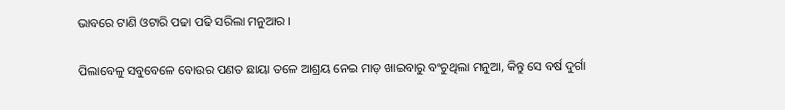ଭାବରେ ଟାଣି ଓଟାରି ପଢା ପଢି ସରିଲା ମନୁଆର ।

ପିଲାବେଳୁ ସବୁବେଳେ ବୋଉର ପଣତ ଛାୟା ତଳେ ଆଶ୍ରୟ ନେଇ ମାଡ଼ ଖାଇବାରୁ ବଂଚୁଥିଲା ମନୁଆ, କିନ୍ତୁ ସେ ବର୍ଷ ଦୁର୍ଗା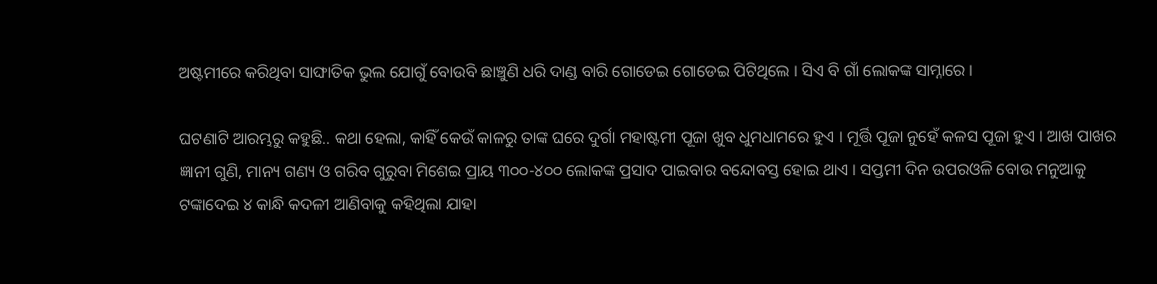ଅଷ୍ଟମୀରେ କରିଥିବା ସାଙ୍ଘାତିକ ଭୁଲ ଯୋଗୁଁ ବୋଉବି ଛାଞ୍ଚୁଣି ଧରି ଦାଣ୍ଡ ବାରି ଗୋଡେଇ ଗୋଡେଇ ପିଟିଥିଲେ । ସିଏ ବି ଗାଁ ଲୋକଙ୍କ ସାମ୍ନାରେ ।

ଘଟଣାଟି ଆରମ୍ଭରୁ କହୁଛି.. କଥା ହେଲା, କାହିଁ କେଉଁ କାଳରୁ ତାଙ୍କ ଘରେ ଦୁର୍ଗା ମହାଷ୍ଟମୀ ପୂଜା ଖୁବ ଧୁମଧାମରେ ହୁଏ । ମୂର୍ତ୍ତି ପୂଜା ନୁହେଁ କଳସ ପୂଜା ହୁଏ । ଆଖ ପାଖର ଜ୍ଞାନୀ ଗୁଣି, ମାନ୍ୟ ଗଣ୍ୟ ଓ ଗରିବ ଗୁରୁବା ମିଶେଇ ପ୍ରାୟ ୩୦୦-୪୦୦ ଲୋକଙ୍କ ପ୍ରସାଦ ପାଇବାର ବନ୍ଦୋବସ୍ତ ହୋଇ ଥାଏ । ସପ୍ତମୀ ଦିନ ଉପରଓଳି ବୋଉ ମନୁଆକୁ ଟଙ୍କାଦେଇ ୪ କାନ୍ଧି କଦଳୀ ଆଣିବାକୁ କହିଥିଲା ଯାହା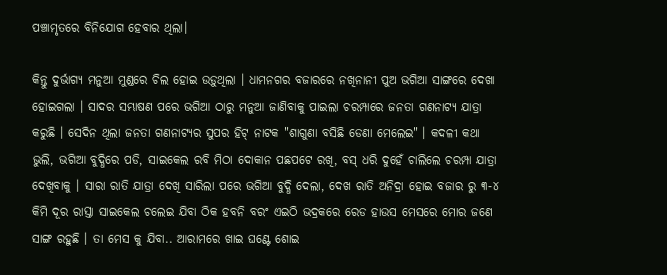ପଞ୍ଚାମୃତରେ ବିନିଯୋଗ ହେବାର ଥିଲା।

କିନ୍ତୁ ଦୁର୍ଭାଗ୍ୟ ମନୁଆ ମୁଣ୍ଡରେ ଚିଲ ହୋଇ ଉଡ଼ୁଥିଲା । ଧାମନଗର ବଜାରରେ ନଖିନାନୀ ପୁଅ ଭଗିଆ ସାଙ୍ଗରେ ଦେଖା ହୋଇଗଲା । ସାଦର ସମ୍ଭାଷଣ ପରେ ଭଗିଆ ଠାରୁ ମନୁଆ ଜାଣିବାକୁ ପାଇଲା ଚରମ୍ପାରେ ଜନତା ଗଣନାଟ୍ୟ ଯାତ୍ରା କରୁଛି । ସେଦିନ ଥିଲା ଜନତା ଗଣନାଟ୍ୟର ସୁପର ହିଟ୍ ନାଟକ "ଶାଗୁଣା ବସିଛି ଡେଣା ମେଲେଇ" । କଦଳୀ କଥା ଭୁଲି, ଭଗିଆ ବୁଦ୍ଧିରେ ପଡି, ସାଇକେଲ ରବି ମିଠା ଦୋକାନ ପଛପଟେ ରଖି, ବସ୍ ଧରି ଦୁହେଁ ଚାଲିଲେ ଚରମ୍ପା ଯାତ୍ରା ଦେଖିବାକୁ । ସାରା ରାତି ଯାତ୍ରା ଦେଖି ସାରିଲା ପରେ ଭଗିଆ ବୁଦ୍ଧି ଦେଲା, ଦେଖ ରାତି ଅନିଦ୍ରା ହୋଇ ବଜାର ରୁ ୩-୪ କିମି ଦୂର ରାସ୍ତା ସାଇକେଲ ଚଲେଇ ଯିବା ଠିକ ହବନି ବରଂ ଏଇଠି ଭଦ୍ରକରେ ରେଡ ହାଉସ ମେସରେ ମୋର ଜଣେ ସାଙ୍ଗ ରହୁଛି । ତା ମେସ କୁ ଯିବା.. ଆରାମରେ ଖାଇ ଘଣ୍ଟେ ଶୋଇ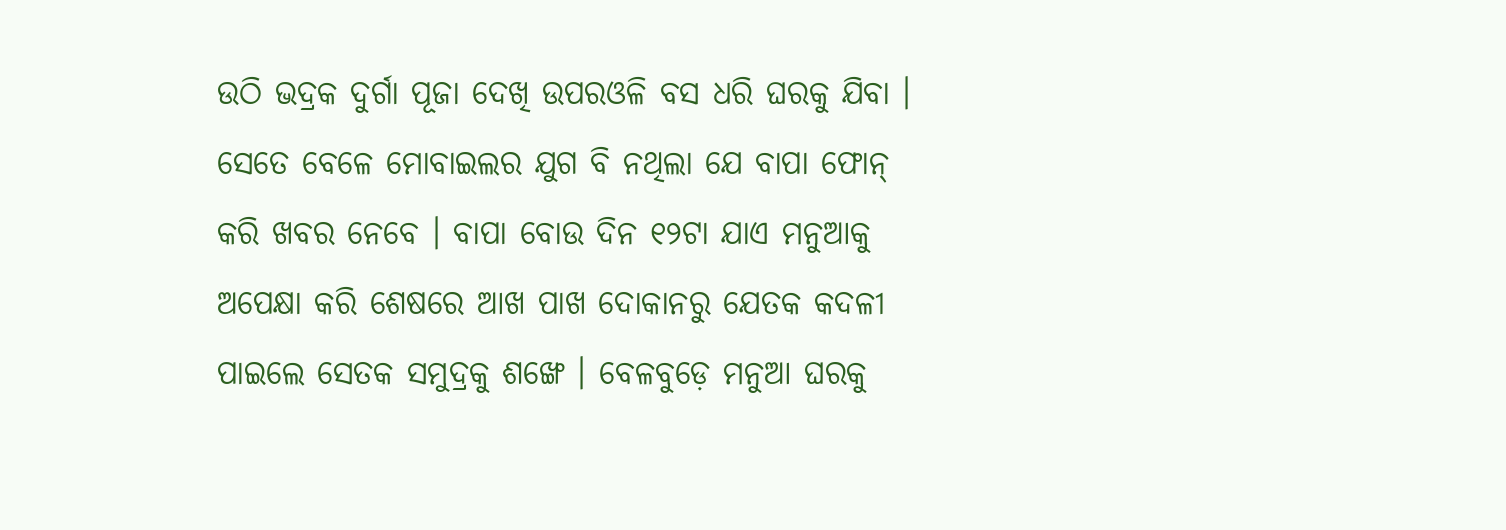ଉଠି ଭଦ୍ରକ ଦୁର୍ଗା ପୂଜା ଦେଖି ଉପରଓଳି ବସ ଧରି ଘରକୁ ଯିବା । ସେତେ ବେଳେ ମୋବାଇଲର ଯୁଗ ବି ନଥିଲା ଯେ ବାପା ଫୋନ୍ କରି ଖବର ନେବେ । ବାପା ବୋଉ ଦିନ ୧୨ଟା ଯାଏ ମନୁଆକୁ ଅପେକ୍ଷା କରି ଶେଷରେ ଆଖ ପାଖ ଦୋକାନରୁ ଯେତକ କଦଳୀ ପାଇଲେ ସେତକ ସମୁଦ୍ରକୁ ଶଙ୍ଖେ । ବେଳବୁଡ଼େ ମନୁଆ ଘରକୁ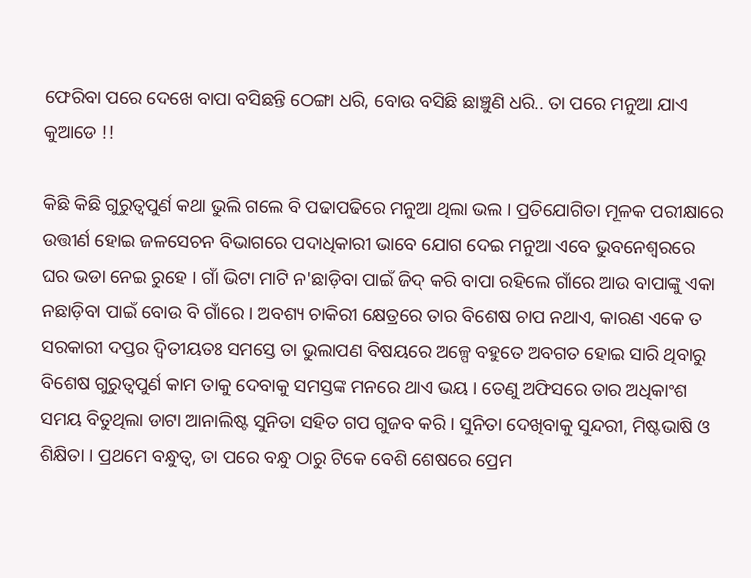ଫେରିବା ପରେ ଦେଖେ ବାପା ବସିଛନ୍ତି ଠେଙ୍ଗା ଧରି, ବୋଉ ବସିଛି ଛାଞ୍ଚୁଣି ଧରି.. ତା ପରେ ମନୁଆ ଯାଏ କୁଆଡେ !!

କିଛି କିଛି ଗୁରୁତ୍ୱପୁର୍ଣ କଥା ଭୁଲି ଗଲେ ବି ପଢାପଢିରେ ମନୁଆ ଥିଲା ଭଲ । ପ୍ରତିଯୋଗିତା ମୂଳକ ପରୀକ୍ଷାରେ ଉତ୍ତୀର୍ଣ ହୋଇ ଜଳସେଚନ ବିଭାଗରେ ପଦାଧିକାରୀ ଭାବେ ଯୋଗ ଦେଇ ମନୁଆ ଏବେ ଭୁବନେଶ୍ୱରରେ ଘର ଭଡା ନେଇ ରୁହେ । ଗାଁ ଭିଟା ମାଟି ନ'ଛାଡ଼ିବା ପାଇଁ ଜିଦ୍ କରି ବାପା ରହିଲେ ଗାଁରେ ଆଉ ବାପାଙ୍କୁ ଏକା ନଛାଡ଼ିବା ପାଇଁ ବୋଉ ବି ଗାଁରେ । ଅବଶ୍ୟ ଚାକିରୀ କ୍ଷେତ୍ରରେ ତାର ବିଶେଷ ଚାପ ନଥାଏ, କାରଣ ଏକେ ତ ସରକାରୀ ଦପ୍ତର ଦ୍ୱିତୀୟତଃ ସମସ୍ତେ ତା ଭୁଲାପଣ ବିଷୟରେ ଅଳ୍ପେ ବହୁତେ ଅବଗତ ହୋଇ ସାରି ଥିବାରୁ ବିଶେଷ ଗୁରୁତ୍ୱପୁର୍ଣ କାମ ତାକୁ ଦେବାକୁ ସମସ୍ତଙ୍କ ମନରେ ଥାଏ ଭୟ । ତେଣୁ ଅଫିସରେ ତାର ଅଧିକାଂଶ ସମୟ ବିତୁଥିଲା ଡାଟା ଆନାଲିଷ୍ଟ ସୁନିତା ସହିତ ଗପ ଗୁଜବ କରି । ସୁନିତା ଦେଖିବାକୁ ସୁନ୍ଦରୀ, ମିଷ୍ଟଭାଷି ଓ ଶିକ୍ଷିତା । ପ୍ରଥମେ ବନ୍ଧୁତ୍ୱ, ତା ପରେ ବନ୍ଧୁ ଠାରୁ ଟିକେ ବେଶି ଶେଷରେ ପ୍ରେମ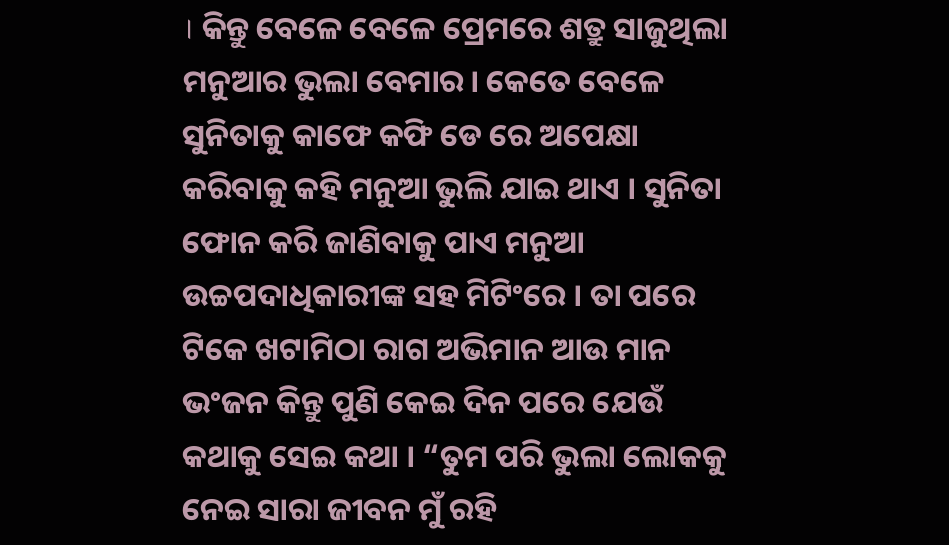। କିନ୍ତୁ ବେଳେ ବେଳେ ପ୍ରେମରେ ଶତ୍ରୁ ସାଜୁଥିଲା ମନୁଆର ଭୁଲା ବେମାର। କେତେ ବେଳେ ସୁନିତାକୁ କାଫେ କଫି ଡେ ରେ ଅପେକ୍ଷା କରିବାକୁ କହି ମନୁଆ ଭୁଲି ଯାଇ ଥାଏ । ସୁନିତା ଫୋନ କରି ଜାଣିବାକୁ ପାଏ ମନୁଆ ଉଚ୍ଚପଦାଧିକାରୀଙ୍କ ସହ ମିଟିଂରେ । ତା ପରେ ଟିକେ ଖଟାମିଠା ରାଗ ଅଭିମାନ ଆଉ ମାନ ଭଂଜନ କିନ୍ତୁ ପୁଣି କେଇ ଦିନ ପରେ ଯେଉଁ କଥାକୁ ସେଇ କଥା । “ତୁମ ପରି ଭୁଲା ଲୋକକୁ ନେଇ ସାରା ଜୀବନ ମୁଁ ରହି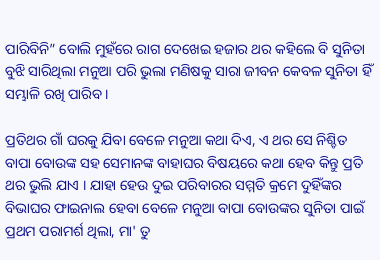ପାରିବିନି” ବୋଲି ମୁହଁରେ ରାଗ ଦେଖେଇ ହଜାର ଥର କହିଲେ ବି ସୁନିତା ବୁଝି ସାରିଥିଲା ମନୁଆ ପରି ଭୁଲା ମଣିଷକୁ ସାରା ଜୀବନ କେବଳ ସୁନିତା ହିଁ ସମ୍ଭାଳି ରଖି ପାରିବ ।

ପ୍ରତିଥର ଗାଁ ଘରକୁ ଯିବା ବେଳେ ମନୁଆ କଥା ଦିଏ, ଏ ଥର ସେ ନିଶ୍ଚିତ ବାପା ବୋଉଙ୍କ ସହ ସେମାନଙ୍କ ବାହାଘର ବିଷୟରେ କଥା ହେବ କିନ୍ତୁ ପ୍ରତି ଥର ଭୁଲି ଯାଏ । ଯାହା ହେଉ ଦୁଇ ପରିବାରର ସମ୍ମତି କ୍ରମେ ଦୁହିଁଙ୍କର ବିଭାଘର ଫାଇନାଲ ହେବା ବେଳେ ମନୁଆ ବାପା ବୋଉଙ୍କର ସୁନିତା ପାଇଁ ପ୍ରଥମ ପରାମର୍ଶ ଥିଲା, ମା' ତୁ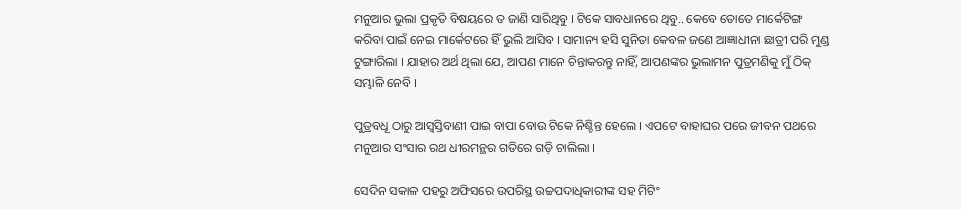ମନୁଆର ଭୁଲା ପ୍ରକୃତି ବିଷୟରେ ତ ଜାଣି ସାରିଥିବୁ । ଟିକେ ସାବଧାନରେ ଥିବୁ.. କେବେ ତୋତେ ମାର୍କେଟିଙ୍ଗ କରିବା ପାଇଁ ନେଇ ମାର୍କେଟରେ ହିଁ ଭୁଲି ଆସିବ । ସାମାନ୍ୟ ହସି ସୁନିତା କେବଳ ଜଣେ ଆଜ୍ଞାଧୀନା ଛାତ୍ରୀ ପରି ମୁଣ୍ଡ ଟୁଙ୍ଗାରିଲା । ଯାହାର ଅର୍ଥ ଥିଲା ଯେ, ଆପଣ ମାନେ ଚିନ୍ତାକରନ୍ତୁ ନାହିଁ, ଆପଣଙ୍କର ଭୁଲାମନ ପୁତ୍ରମଣିକୁ ମୁଁ ଠିକ୍ ସମ୍ଭାଳି ନେବି ।

ପୁତ୍ରବଧୂ ଠାରୁ ଆସ୍ୱସ୍ତିବାଣୀ ପାଇ ବାପା ବୋଉ ଟିକେ ନିଶ୍ଚିନ୍ତ ହେଲେ । ଏପଟେ ବାହାଘର ପରେ ଜୀବନ ପଥରେ ମନୁଆର ସଂସାର ରଥ ଧୀରମନ୍ଥର ଗତିରେ ଗଡ଼ି ଚାଲିଲା ।

ସେଦିନ ସକାଳ ପହରୁ ଅଫିସରେ ଉପରିସ୍ଥ ଉଚ୍ଚପଦାଧିକାରୀଙ୍କ ସହ ମିଟିଂ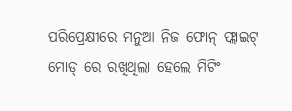ପରିପ୍ରେକ୍ଷୀରେ ମନୁଆ ନିଜ ଫୋନ୍ ଫ୍ଲାଇଟ୍ ମୋଡ୍ ରେ ରଖିଥିଲା ହେଲେ ମିଟିଂ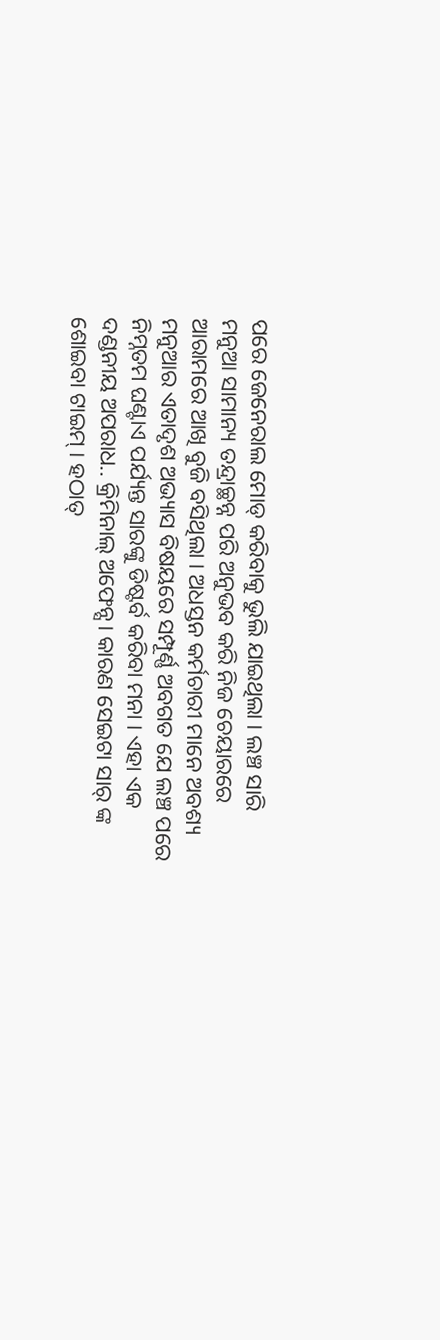ପରେ ଜେନେରାଲ ମୋଡ୍ କରିବାକୁ ଭୁଲି ଯାଇଥିଲା । ଲଞ୍ଚ ସାରି ମନୁଆ ସାମାନ୍ୟ ତନ୍ଦ୍ରାଚ୍ଛନ୍ନ ପରି ଅନୁଭବ କରି ନିଜ ଚେୟାରରେ ଆରାମରେ ଆଖି ବୁଜି ବସିଥିଲା । ଅଧସ୍ତନ କର୍ମଚାରୀ ମାନେ ଅବଶ୍ୟ ମନୁଆର ଏତାଦୃଶ ଅଭ୍ୟାସ ବିଷୟରେ ସମ୍ପୂର୍ଣ୍ଣ ଅବଗତ ଯେ ଲଞ୍ଚ ପରେ ନିମ୍ନତମ ଘଣ୍ଟାଏ ପର୍ଯ୍ୟନ୍ତ ସାରଙ୍କୁ ଡିଷ୍ଟର୍ବ କରିବା ମନା । ଏହା ଏକ ଦଣ୍ଡନୀୟ ଅପରାଧ.. କ୍ରିମିନାଲ୍ ଅଫେନ୍ସ। କାରଣ ସେଇଟା ସାର୍ ଙ୍କ ଶୋଇବା ଟାଇମ୍ । ହଠାତ୍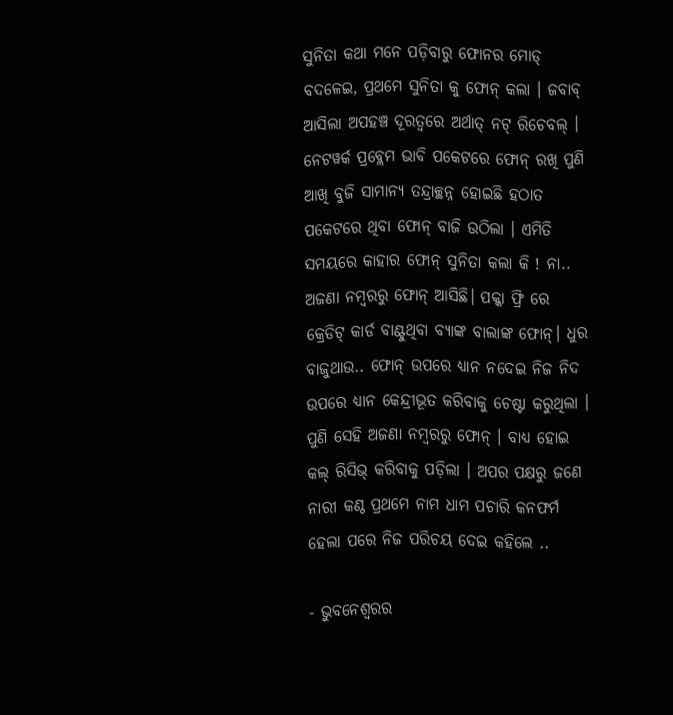ସୁନିତା କଥା ମନେ ପଡ଼ିବାରୁ ଫୋନର ମୋଡ୍ ବଦଳେଇ, ପ୍ରଥମେ ସୁନିତା କୁ ଫୋନ୍ କଲା । ଜବାବ୍ ଆସିଲା ଅପହଞ୍ଚ ଦୂରତ୍ଵରେ ଅର୍ଥାତ୍ ନଟ୍ ରିଚେବଲ୍ । ନେଟୱର୍କ ପ୍ରବ୍ଲେମ ଭାବି ପକେଟରେ ଫୋନ୍ ରଖି ପୁଣି ଆଖି ବୁଜି ସାମାନ୍ୟ ତନ୍ଦ୍ରାଚ୍ଛନ୍ନ ହୋଇଛି ହଠାତ ପକେଟରେ ଥିବା ଫୋନ୍ ବାଜି ଉଠିଲା । ଏମିତି ସମୟରେ କାହାର ଫୋନ୍ ସୁନିତା କଲା କି ! ନା.. ଅଜଣା ନମ୍ବରରୁ ଫୋନ୍ ଆସିଛି। ପକ୍କା ଫ୍ରି ରେ କ୍ରେଡିଟ୍ କାର୍ଡ ବାଣ୍ଟୁଥିବା ବ୍ଯାଙ୍କ ବାଲାଙ୍କ ଫୋନ୍। ଧୁର ବାଜୁଥାଉ.. ଫୋନ୍ ଉପରେ ଧ୍ୟାନ ନଦେଇ ନିଜ ନିଦ ଉପରେ ଧ୍ୟାନ କେନ୍ଦ୍ରୀଭୂତ କରିବାକୁ ଚେଷ୍ଟା କରୁଥିଲା । ପୁଣି ସେହି ଅଜଣା ନମ୍ବରରୁ ଫୋନ୍ । ବାଧ୍ୟ ହୋଇ କଲ୍ ରିସିଭ୍ କରିବାକୁ ପଡ଼ିଲା । ଅପର ପକ୍ଷରୁ ଜଣେ ନାରୀ କଣ୍ଠ ପ୍ରଥମେ ନାମ ଧାମ ପଚାରି କନଫର୍ମ ହେଲା ପରେ ନିଜ ପରିଚୟ ଦେଇ କହିଲେ ..

- ଭୁବନେଶ୍ବରର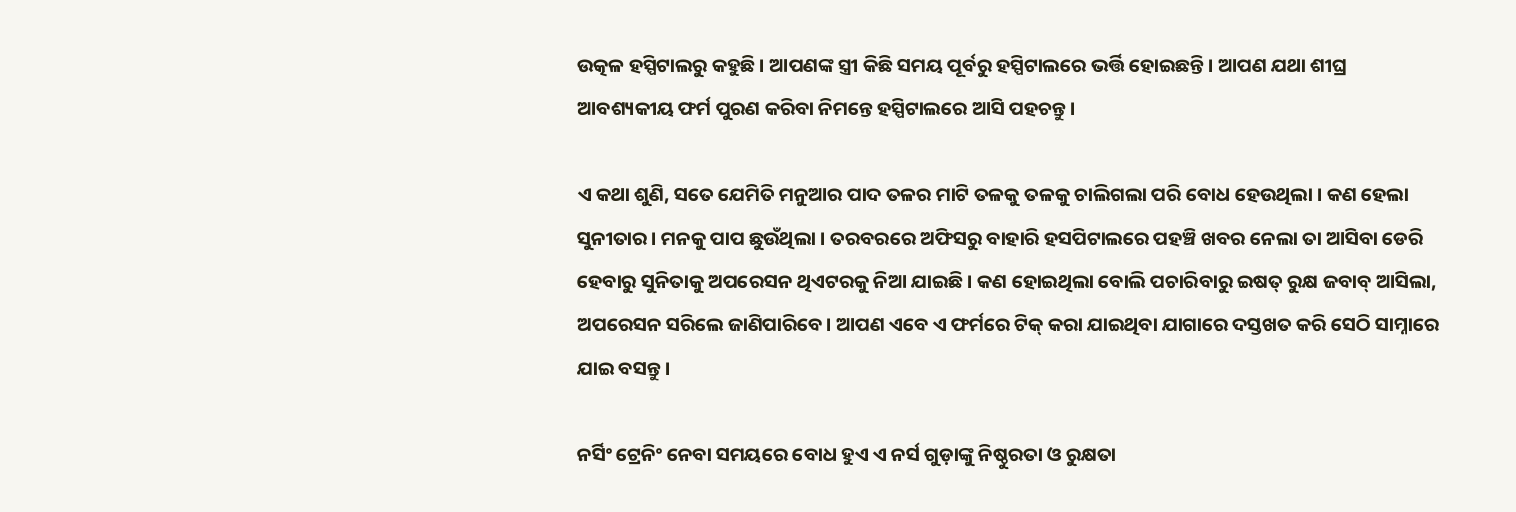ଉତ୍କଳ ହସ୍ପିଟାଲରୁ କହୁଛି । ଆପଣଙ୍କ ସ୍ତ୍ରୀ କିଛି ସମୟ ପୂର୍ବରୁ ହସ୍ପିଟାଲରେ ଭର୍ତ୍ତି ହୋଇଛନ୍ତି । ଆପଣ ଯଥା ଶୀଘ୍ର ଆବଶ୍ୟକୀୟ ଫର୍ମ ପୁରଣ କରିବା ନିମନ୍ତେ ହସ୍ପିଟାଲରେ ଆସି ପହଚନ୍ତୁ ।

ଏ କଥା ଶୁଣି, ସତେ ଯେମିତି ମନୁଆର ପାଦ ତଳର ମାଟି ତଳକୁ ତଳକୁ ଚାଲିଗଲା ପରି ବୋଧ ହେଉଥିଲା । କଣ ହେଲା ସୁନୀତାର । ମନକୁ ପାପ ଛୁଉଁଥିଲା । ତରବରରେ ଅଫିସରୁ ବାହାରି ହସପିଟାଲରେ ପହଞ୍ଚି ଖବର ନେଲା ତା ଆସିବା ଡେରି ହେବାରୁ ସୁନିତାକୁ ଅପରେସନ ଥିଏଟରକୁ ନିଆ ଯାଇଛି । କଣ ହୋଇଥିଲା ବୋଲି ପଚାରିବାରୁ ଇଷତ୍ ରୁକ୍ଷ ଜବାବ୍ ଆସିଲା, ଅପରେସନ ସରିଲେ ଜାଣିପାରିବେ। ଆପଣ ଏବେ ଏ ଫର୍ମରେ ଟିକ୍ କରା ଯାଇଥିବା ଯାଗାରେ ଦସ୍ତଖତ କରି ସେଠି ସାମ୍ନାରେ ଯାଇ ବସନ୍ତୁ ।

ନର୍ସିଂ ଟ୍ରେନିଂ ନେବା ସମୟରେ ବୋଧ ହୁଏ ଏ ନର୍ସ ଗୁଡ଼ାଙ୍କୁ ନିଷ୍ଠୁରତା ଓ ରୁକ୍ଷତା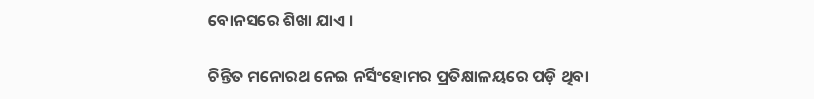ବୋନସରେ ଶିଖା ଯାଏ ।

ଚିନ୍ତିତ ମନୋରଥ ନେଇ ନର୍ସିଂହୋମର ପ୍ରତିକ୍ଷାଳୟରେ ପଡ଼ି ଥିବା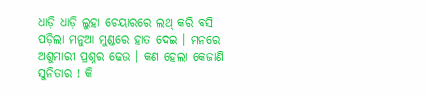ଧାଡ଼ି ଧାଡ଼ି ଲୁହା ଚେୟାରରେ ଲଥ୍ କରି ବସି ପଡ଼ିଲା ମନୁଆ ମୁଣ୍ଡରେ ହାତ ଦେଇ । ମନରେ ଅଶୁମାରୀ ପ୍ରଶ୍ନର ଢେଉ । କଣ ହେଲା କେଜାଣି ସୁନିତାର ! କି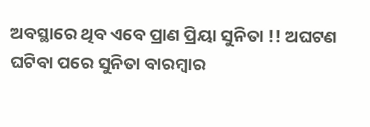ଅବସ୍ଥାରେ ଥିବ ଏବେ ପ୍ରାଣ ପ୍ରିୟା ସୁନିତା !! ଅଘଟଣ ଘଟିବା ପରେ ସୁନିତା ବାରମ୍ବାର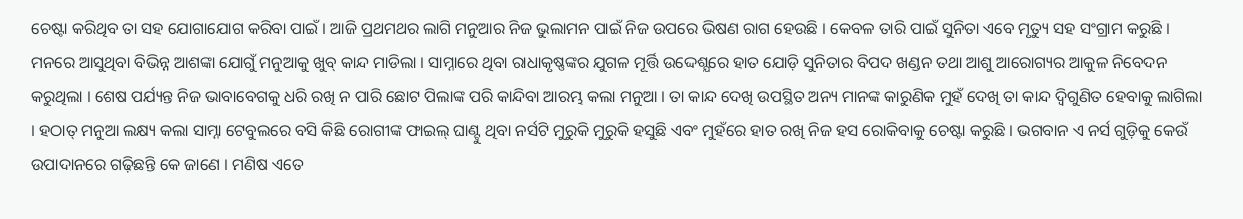ଚେଷ୍ଟା କରିଥିବ ତା ସହ ଯୋଗାଯୋଗ କରିବା ପାଇଁ । ଆଜି ପ୍ରଥମଥର ଲାଗି ମନୁଆର ନିଜ ଭୁଲାମନ ପାଇଁ ନିଜ ଉପରେ ଭିଷଣ ରାଗ ହେଉଛି । କେବଳ ତାରି ପାଇଁ ସୁନିତା ଏବେ ମୃତ୍ୟୁ ସହ ସଂଗ୍ରାମ କରୁଛି । ମନରେ ଆସୁଥିବା ବିଭିନ୍ନ ଆଶଙ୍କା ଯୋଗୁଁ ମନୁଆକୁ ଖୁବ୍ କାନ୍ଦ ମାଡିଲା । ସାମ୍ନାରେ ଥିବା ରାଧାକୃଷ୍ଣଙ୍କର ଯୁଗଳ ମୂର୍ତ୍ତି ଉଦ୍ଦେଶ୍ଯରେ ହାତ ଯୋଡ଼ି ସୁନିତାର ବିପଦ ଖଣ୍ଡନ ତଥା ଆଶୁ ଆରୋଗ୍ୟର ଆକୁଳ ନିବେଦନ କରୁଥିଲା । ଶେଷ ପର୍ଯ୍ୟନ୍ତ ନିଜ ଭାବାବେଗକୁ ଧରି ରଖି ନ ପାରି ଛୋଟ ପିଲାଙ୍କ ପରି କାନ୍ଦିବା ଆରମ୍ଭ କଲା ମନୁଆ । ତା କାନ୍ଦ ଦେଖି ଉପସ୍ଥିତ ଅନ୍ୟ ମାନଙ୍କ କାରୁଣିକ ମୁହଁ ଦେଖି ତା କାନ୍ଦ ଦ୍ୱିଗୁଣିତ ହେବାକୁ ଲାଗିଲା । ହଠାତ୍ ମନୁଆ ଲକ୍ଷ୍ୟ କଲା ସାମ୍ନା ଟେବୁଲରେ ବସି କିଛି ରୋଗୀଙ୍କ ଫାଇଲ୍ ଘାଣ୍ଟୁ ଥିବା ନର୍ସଟି ମୁରୁକି ମୁରୁକି ହସୁଛି ଏବଂ ମୁହଁରେ ହାତ ରଖି ନିଜ ହସ ରୋକିବାକୁ ଚେଷ୍ଟା କରୁଛି । ଭଗବାନ ଏ ନର୍ସ ଗୁଡ଼ିକୁ କେଉଁ ଉପାଦାନରେ ଗଢ଼ିଛନ୍ତି କେ ଜାଣେ । ମଣିଷ ଏତେ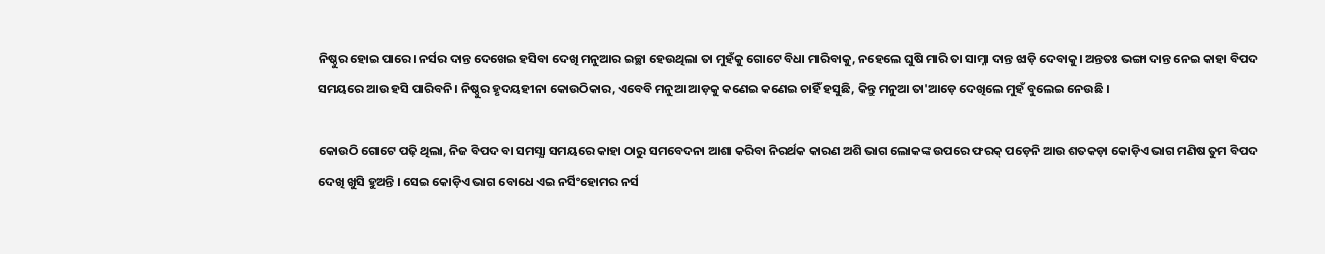ନିଷ୍ଠୁର ହୋଇ ପାରେ। ନର୍ସର ଦାନ୍ତ ଦେଖେଇ ହସିବା ଦେଖି ମନୁଆର ଇଚ୍ଛା ହେଉଥିଲା ତା ମୁହଁକୁ ଗୋଟେ ବିଧା ମାରିବାକୁ, ନହେଲେ ଘୁଷି ମାରି ତା ସାମ୍ନା ଦାନ୍ତ ଝାଡ଼ି ଦେବାକୁ। ଅନ୍ତତଃ ଭଙ୍ଗା ଦାନ୍ତ ନେଇ କାହା ବିପଦ ସମୟରେ ଆଉ ହସି ପାରିବନି। ନିଷ୍ଠୁର ହୃଦୟହୀନା କୋଉଠିକାର, ଏବେବି ମନୁଆ ଆଡ଼କୁ କଣେଇ କଣେଇ ଚାହିଁ ହସୁଛି, କିନ୍ତୁ ମନୁଆ ତା'ଆଡ଼େ ଦେଖିଲେ ମୁହଁ ବୁଲେଇ ନେଉଛି ।

କୋଉଠି ଗୋଟେ ପଢ଼ି ଥିଲା, ନିଜ ବିପଦ ବା ସମସ୍ଯା ସମୟରେ କାହା ଠାରୁ ସମବେଦନା ଆଶା କରିବା ନିରର୍ଥକ କାରଣ ଅଶି ଭାଗ ଲୋକଙ୍କ ଉପରେ ଫରକ୍ ପଡ଼େନି ଆଉ ଶତକଡ଼ା କୋଡ଼ିଏ ଭାଗ ମଣିଷ ତୁମ ବିପଦ ଦେଖି ଖୁସି ହୁଅନ୍ତି । ସେଇ କୋଡ଼ିଏ ଭାଗ ବୋଧେ ଏଇ ନର୍ସିଂହୋମର ନର୍ସ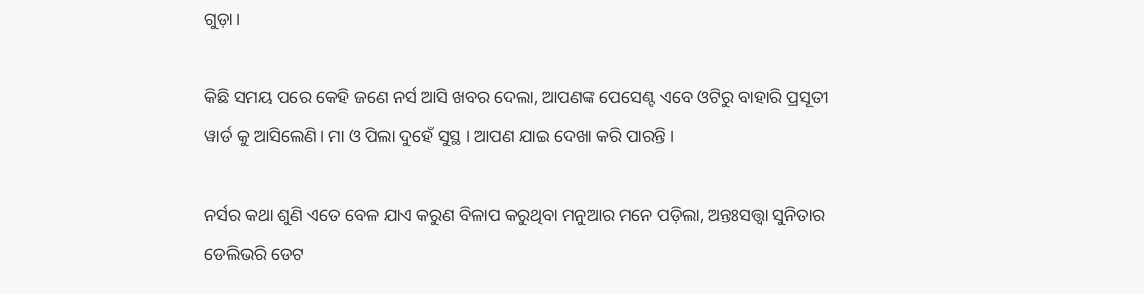ଗୁଡ଼ା।

କିଛି ସମୟ ପରେ କେହି ଜଣେ ନର୍ସ ଆସି ଖବର ଦେଲା, ଆପଣଙ୍କ ପେସେଣ୍ଟ ଏବେ ଓଟିରୁ ବାହାରି ପ୍ରସୂତୀ ୱାର୍ଡ କୁ ଆସିଲେଣି। ମା ଓ ପିଲା ଦୁହେଁ ସୁସ୍ଥ । ଆପଣ ଯାଇ ଦେଖା କରି ପାରନ୍ତି ।

ନର୍ସର କଥା ଶୁଣି ଏତେ ବେଳ ଯାଏ କରୁଣ ବିଳାପ କରୁଥିବା ମନୁଆର ମନେ ପଡ଼ିଲା, ଅନ୍ତଃସତ୍ତ୍ଵା ସୁନିତାର ଡେଲିଭରି ଡେଟ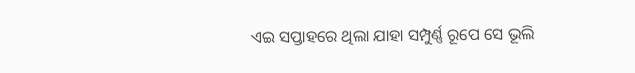ଏଇ ସପ୍ତାହରେ ଥିଲା ଯାହା ସମ୍ପୁର୍ଣ୍ଣ ରୂପେ ସେ ଭୂଲି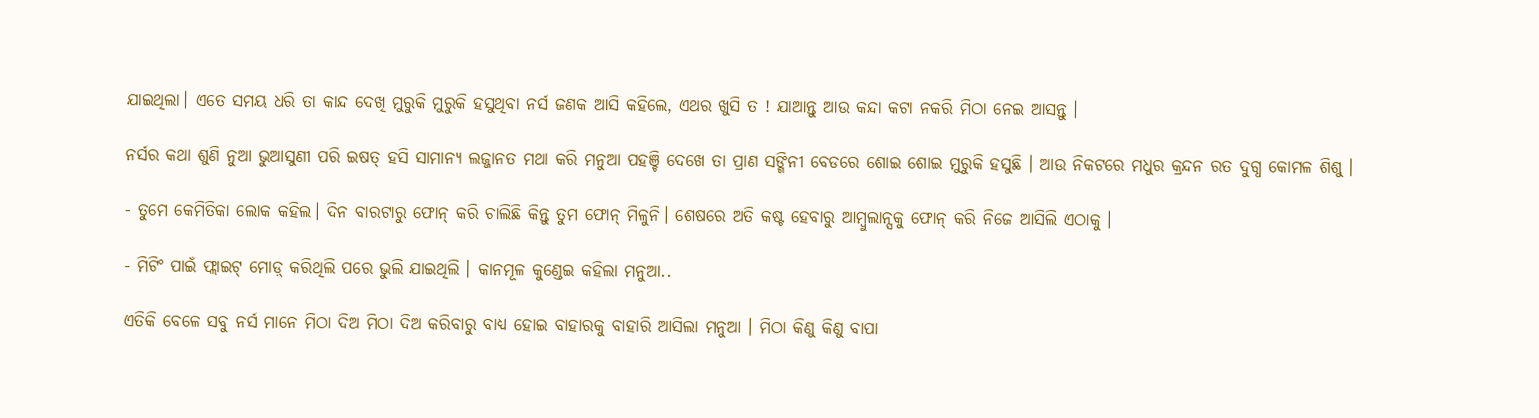ଯାଇଥିଲା। ଏତେ ସମୟ ଧରି ତା କାନ୍ଦ ଦେଖି ମୁରୁକି ମୁରୁକି ହସୁଥିବା ନର୍ସ ଜଣକ ଆସି କହିଲେ, ଏଥର ଖୁସି ତ ! ଯାଆନ୍ତୁ ଆଉ କନ୍ଦା କଟା ନକରି ମିଠା ନେଇ ଆସନ୍ତୁ ।

ନର୍ସର କଥା ଶୁଣି ନୁଆ ଭୁଆସୁଣୀ ପରି ଇଷତ୍ ହସି ସାମାନ୍ୟ ଲଜ୍ଜାନତ ମଥା କରି ମନୁଆ ପହଞ୍ଚି ଦେଖେ ତା ପ୍ରାଣ ସଙ୍ଗିନୀ ବେଡରେ ଶୋଇ ଶୋଇ ମୁରୁକି ହସୁଛି । ଆଉ ନିକଟରେ ମଧୁର କ୍ରନ୍ଦନ ରତ ଦୁଗ୍ଧ କୋମଳ ଶିଶୁ ।

- ତୁମେ କେମିତିକା ଲୋକ କହିଲ। ଦିନ ବାରଟାରୁ ଫୋନ୍ କରି ଚାଲିଛି କିନ୍ତୁ ତୁମ ଫୋନ୍ ମିଳୁନି। ଶେଷରେ ଅତି କଷ୍ଟ ହେବାରୁ ଆମ୍ବୁଲାନ୍ସକୁ ଫୋନ୍ କରି ନିଜେ ଆସିଲି ଏଠାକୁ ।

- ମିଟିଂ ପାଇଁ ଫ୍ଲାଇଟ୍ ମୋଡ଼୍ କରିଥିଲି ପରେ ଭୁଲି ଯାଇଥିଲି । କାନମୂଳ କୁଣ୍ଡେଇ କହିଲା ମନୁଆ..

ଏତିକି ବେଳେ ସବୁ ନର୍ସ ମାନେ ମିଠା ଦିଅ ମିଠା ଦିଅ କରିବାରୁ ବାଧ୍ଯ ହୋଇ ବାହାରକୁ ବାହାରି ଆସିଲା ମନୁଆ । ମିଠା କିଣୁ କିଣୁ ବାପା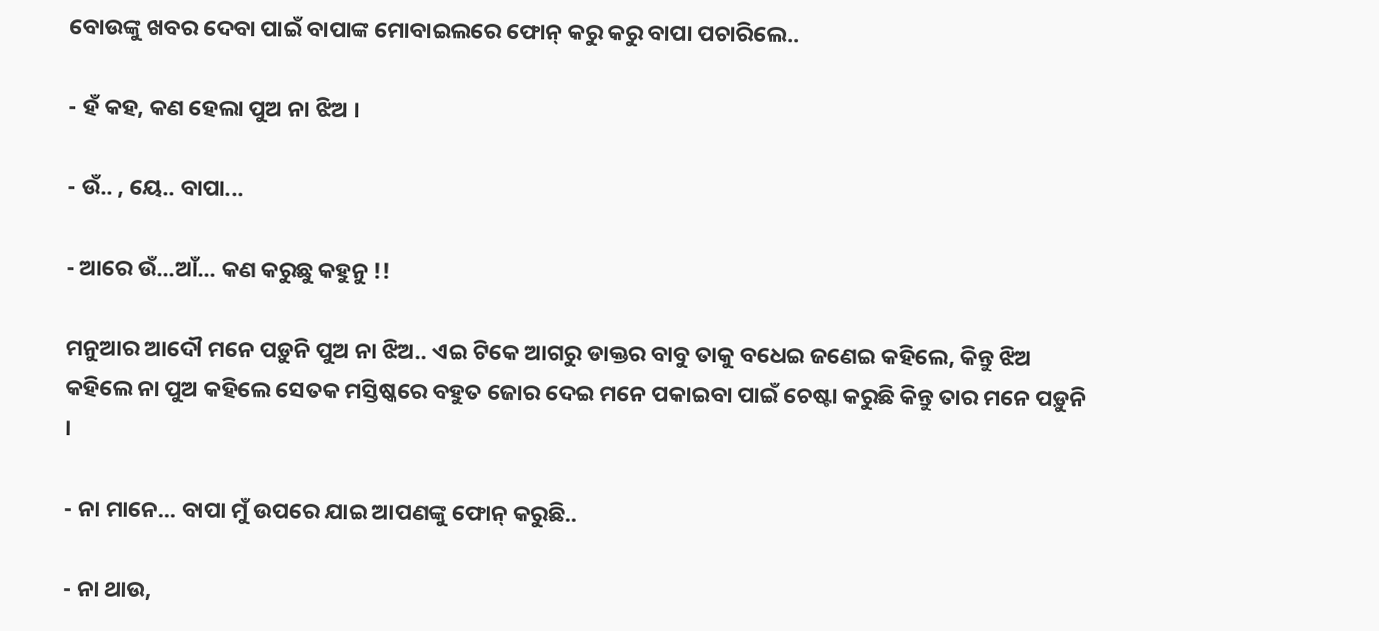ବୋଉଙ୍କୁ ଖବର ଦେବା ପାଇଁ ବାପାଙ୍କ ମୋବାଇଲରେ ଫୋନ୍ କରୁ କରୁ ବାପା ପଚାରିଲେ..

- ହଁ କହ, କଣ ହେଲା ପୁଅ ନା ଝିଅ ।

- ଉଁ.. , ୟେ.. ବାପା...

- ଆରେ ଉଁ...ଆଁ... କଣ କରୁଛୁ କହୁନୁ !!

ମନୁଆର ଆଦୌ ମନେ ପଡ଼ୁନି ପୁଅ ନା ଝିଅ.. ଏଇ ଟିକେ ଆଗରୁ ଡାକ୍ତର ବାବୁ ତାକୁ ବଧେଇ ଜଣେଇ କହିଲେ, କିନ୍ତୁ ଝିଅ କହିଲେ ନା ପୁଅ କହିଲେ ସେତକ ମସ୍ତିଷ୍କରେ ବହୁତ ଜୋର ଦେଇ ମନେ ପକାଇବା ପାଇଁ ଚେଷ୍ଟା କରୁଛି କିନ୍ତୁ ତାର ମନେ ପଡ଼ୁନି ।

- ନା ମାନେ... ବାପା ମୁଁ ଉପରେ ଯାଇ ଆପଣଙ୍କୁ ଫୋନ୍ କରୁଛି..

- ନା ଥାଉ,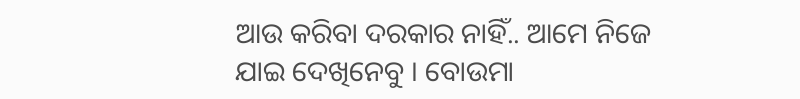ଆଉ କରିବା ଦରକାର ନାହିଁ.. ଆମେ ନିଜେ ଯାଇ ଦେଖିନେବୁ । ବୋଉମା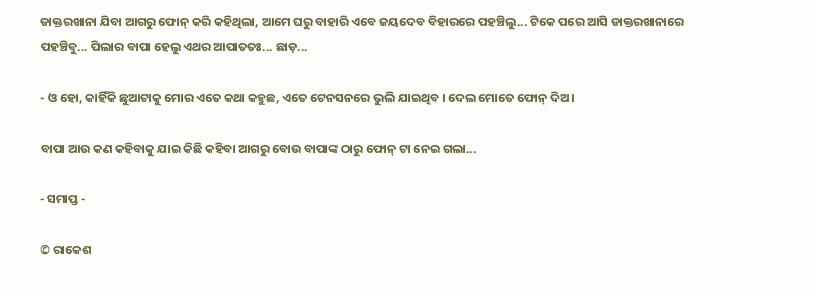ଡାକ୍ତରଖାନା ଯିବା ଆଗରୁ ଫୋନ୍ କରି କହିଥିଲା, ଆମେ ଘରୁ ବାହାରି ଏବେ ଜୟଦେବ ବିହାରରେ ପହଞ୍ଚିଲୁ... ଟିକେ ପରେ ଆସି ଡାକ୍ତରଖାନାରେ ପହଞ୍ଚିବୁ... ପିଲାର ବାପା ହେଲୁ ଏଥର ଆପାତତଃ... ଛାଡ଼...

- ଓ ହୋ, କାହିଁକି ଛୁଆଟାକୁ ମୋର ଏତେ କଥା କହୁଛ, ଏତେ ଟେନସନରେ ଭୁଲି ଯାଇଥିବ । ଦେଲ ମୋତେ ଫୋନ୍ ଦିଅ ।

ବାପା ଆଉ କଣ କହିବାକୁ ଯାଇ କିଛି କହିବା ଆଗରୁ ବୋଉ ବାପାଙ୍କ ଠାରୁ ଫୋନ୍ ଟା ନେଇ ଗଲା...

- ସମାପ୍ତ -

© ରାକେଶ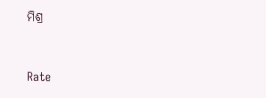ମିଶ୍ର


Rate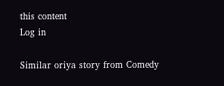this content
Log in

Similar oriya story from Comedy